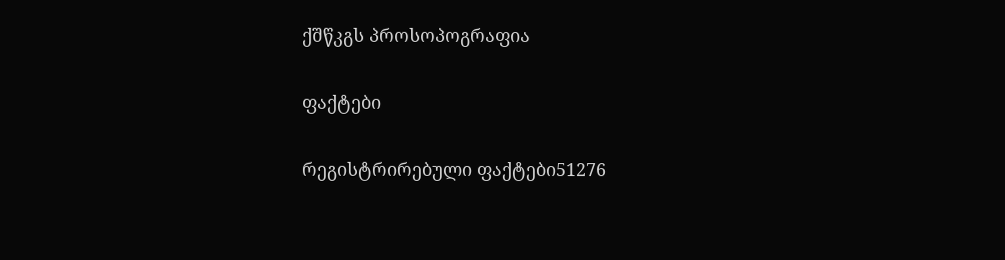ქშწკგს პროსოპოგრაფია

ფაქტები

რეგისტრირებული ფაქტები51276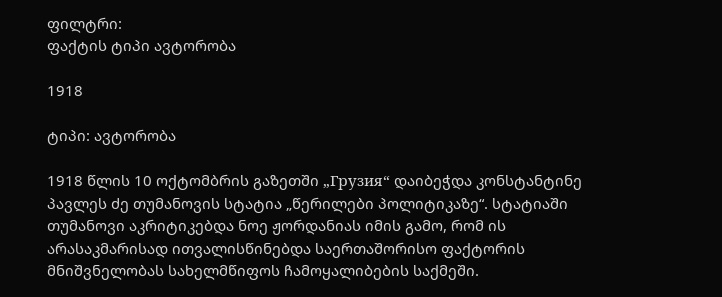ფილტრი:
ფაქტის ტიპი ავტორობა

1918

ტიპი: ავტორობა

1918 წლის 10 ოქტომბრის გაზეთში „Грузия“ დაიბეჭდა კონსტანტინე პავლეს ძე თუმანოვის სტატია „წერილები პოლიტიკაზე“. სტატიაში თუმანოვი აკრიტიკებდა ნოე ჟორდანიას იმის გამო, რომ ის არასაკმარისად ითვალისწინებდა საერთაშორისო ფაქტორის მნიშვნელობას სახელმწიფოს ჩამოყალიბების საქმეში.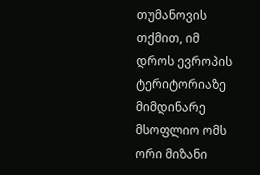თუმანოვის თქმით, იმ დროს ევროპის ტერიტორიაზე მიმდინარე მსოფლიო ომს ორი მიზანი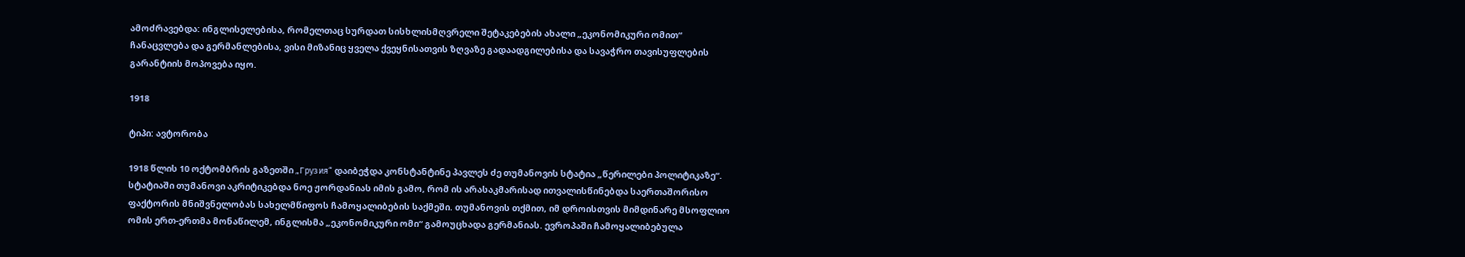ამოძრავებდა: ინგლისელებისა, რომელთაც სურდათ სისხლისმღვრელი შეტაკებების ახალი „ეკონომიკური ომით“ ჩანაცვლება და გერმანლებისა, ვისი მიზანიც ყველა ქვეყნისათვის ზღვაზე გადაადგილებისა და სავაჭრო თავისუფლების გარანტიის მოპოვება იყო.

1918

ტიპი: ავტორობა

1918 წლის 10 ოქტომბრის გაზეთში „Грузия“ დაიბეჭდა კონსტანტინე პავლეს ძე თუმანოვის სტატია „წერილები პოლიტიკაზე“. სტატიაში თუმანოვი აკრიტიკებდა ნოე ჟორდანიას იმის გამო, რომ ის არასაკმარისად ითვალისწინებდა საერთაშორისო ფაქტორის მნიშვნელობას სახელმწიფოს ჩამოყალიბების საქმეში. თუმანოვის თქმით, იმ დროისთვის მიმდინარე მსოფლიო ომის ერთ-ერთმა მონაწილემ, ინგლისმა „ეკონომიკური ომი“ გამოუცხადა გერმანიას. ევროპაში ჩამოყალიბებულა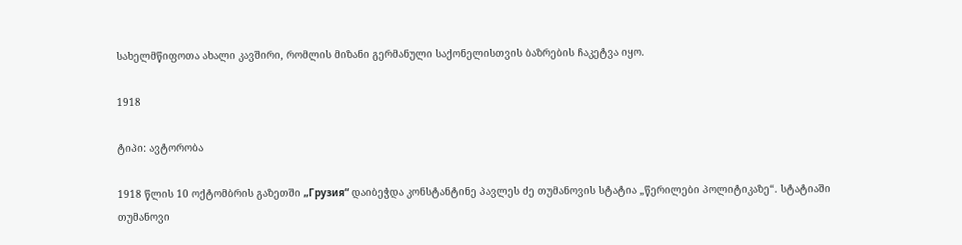სახელმწიფოთა ახალი კავშირი, რომლის მიზანი გერმანული საქონელისთვის ბაზრების ჩაკეტვა იყო.

1918

ტიპი: ავტორობა

1918 წლის 10 ოქტომბრის გაზეთში „Грузия“ დაიბეჭდა კონსტანტინე პავლეს ძე თუმანოვის სტატია „წერილები პოლიტიკაზე“. სტატიაში თუმანოვი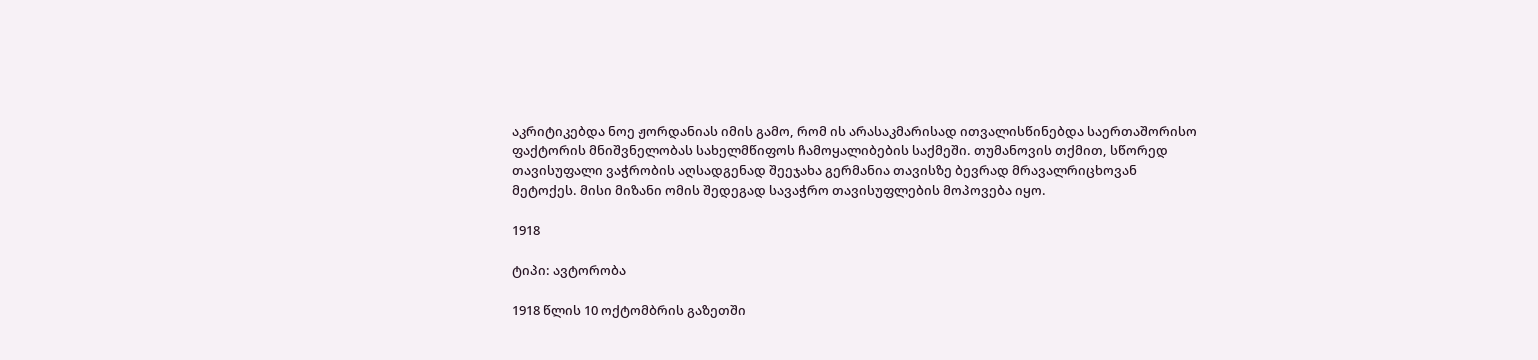აკრიტიკებდა ნოე ჟორდანიას იმის გამო, რომ ის არასაკმარისად ითვალისწინებდა საერთაშორისო ფაქტორის მნიშვნელობას სახელმწიფოს ჩამოყალიბების საქმეში. თუმანოვის თქმით, სწორედ თავისუფალი ვაჭრობის აღსადგენად შეეჯახა გერმანია თავისზე ბევრად მრავალრიცხოვან მეტოქეს. მისი მიზანი ომის შედეგად სავაჭრო თავისუფლების მოპოვება იყო.

1918

ტიპი: ავტორობა

1918 წლის 10 ოქტომბრის გაზეთში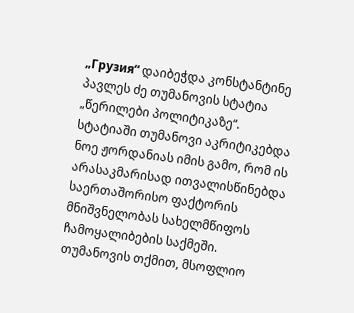„Грузия“ დაიბეჭდა კონსტანტინე პავლეს ძე თუმანოვის სტატია „წერილები პოლიტიკაზე“. სტატიაში თუმანოვი აკრიტიკებდა ნოე ჟორდანიას იმის გამო, რომ ის არასაკმარისად ითვალისწინებდა საერთაშორისო ფაქტორის მნიშვნელობას სახელმწიფოს ჩამოყალიბების საქმეში. თუმანოვის თქმით, მსოფლიო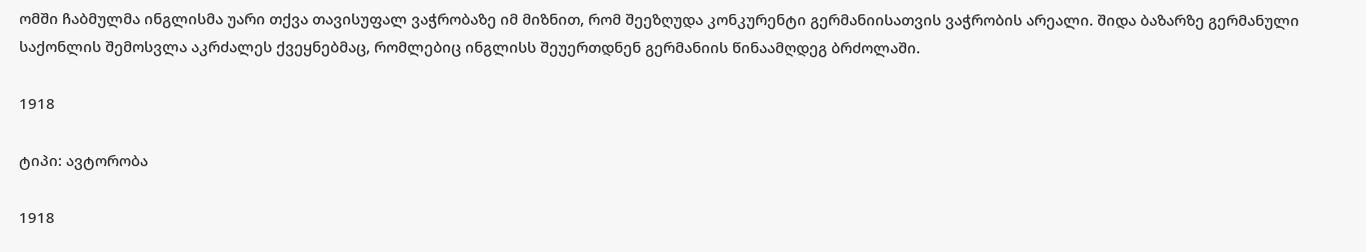ომში ჩაბმულმა ინგლისმა უარი თქვა თავისუფალ ვაჭრობაზე იმ მიზნით, რომ შეეზღუდა კონკურენტი გერმანიისათვის ვაჭრობის არეალი. შიდა ბაზარზე გერმანული საქონლის შემოსვლა აკრძალეს ქვეყნებმაც, რომლებიც ინგლისს შეუერთდნენ გერმანიის წინაამღდეგ ბრძოლაში.

1918

ტიპი: ავტორობა

1918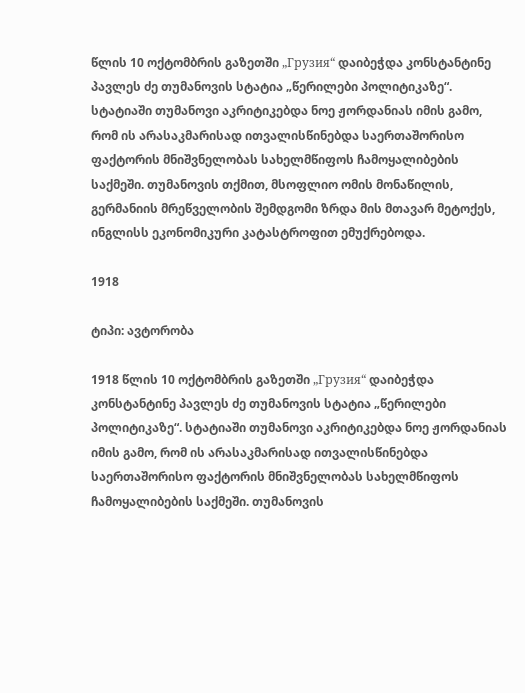წლის 10 ოქტომბრის გაზეთში „Грузия“ დაიბეჭდა კონსტანტინე პავლეს ძე თუმანოვის სტატია „წერილები პოლიტიკაზე“. სტატიაში თუმანოვი აკრიტიკებდა ნოე ჟორდანიას იმის გამო, რომ ის არასაკმარისად ითვალისწინებდა საერთაშორისო ფაქტორის მნიშვნელობას სახელმწიფოს ჩამოყალიბების საქმეში. თუმანოვის თქმით, მსოფლიო ომის მონაწილის, გერმანიის მრეწველობის შემდგომი ზრდა მის მთავარ მეტოქეს, ინგლისს ეკონომიკური კატასტროფით ემუქრებოდა.

1918

ტიპი: ავტორობა

1918 წლის 10 ოქტომბრის გაზეთში „Грузия“ დაიბეჭდა კონსტანტინე პავლეს ძე თუმანოვის სტატია „წერილები პოლიტიკაზე“. სტატიაში თუმანოვი აკრიტიკებდა ნოე ჟორდანიას იმის გამო, რომ ის არასაკმარისად ითვალისწინებდა საერთაშორისო ფაქტორის მნიშვნელობას სახელმწიფოს ჩამოყალიბების საქმეში. თუმანოვის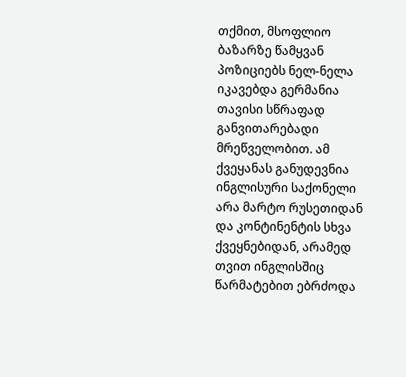თქმით, მსოფლიო ბაზარზე წამყვან პოზიციებს ნელ-ნელა იკავებდა გერმანია თავისი სწრაფად განვითარებადი მრეწველობით. ამ ქვეყანას განუდევნია ინგლისური საქონელი არა მარტო რუსეთიდან და კონტინენტის სხვა ქვეყნებიდან, არამედ თვით ინგლისშიც წარმატებით ებრძოდა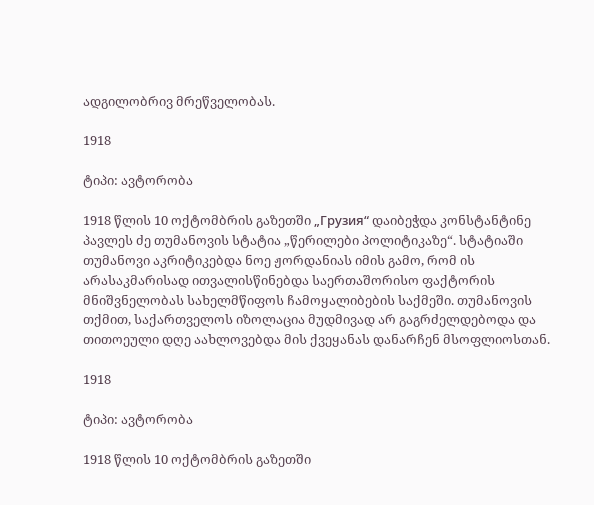ადგილობრივ მრეწველობას.

1918

ტიპი: ავტორობა

1918 წლის 10 ოქტომბრის გაზეთში „Грузия“ დაიბეჭდა კონსტანტინე პავლეს ძე თუმანოვის სტატია „წერილები პოლიტიკაზე“. სტატიაში თუმანოვი აკრიტიკებდა ნოე ჟორდანიას იმის გამო, რომ ის არასაკმარისად ითვალისწინებდა საერთაშორისო ფაქტორის მნიშვნელობას სახელმწიფოს ჩამოყალიბების საქმეში. თუმანოვის თქმით, საქართველოს იზოლაცია მუდმივად არ გაგრძელდებოდა და თითოეული დღე აახლოვებდა მის ქვეყანას დანარჩენ მსოფლიოსთან.

1918

ტიპი: ავტორობა

1918 წლის 10 ოქტომბრის გაზეთში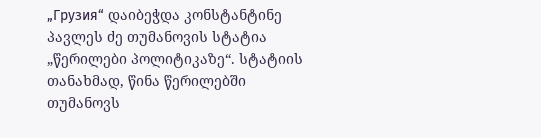„Грузия“ დაიბეჭდა კონსტანტინე პავლეს ძე თუმანოვის სტატია „წერილები პოლიტიკაზე“. სტატიის თანახმად, წინა წერილებში თუმანოვს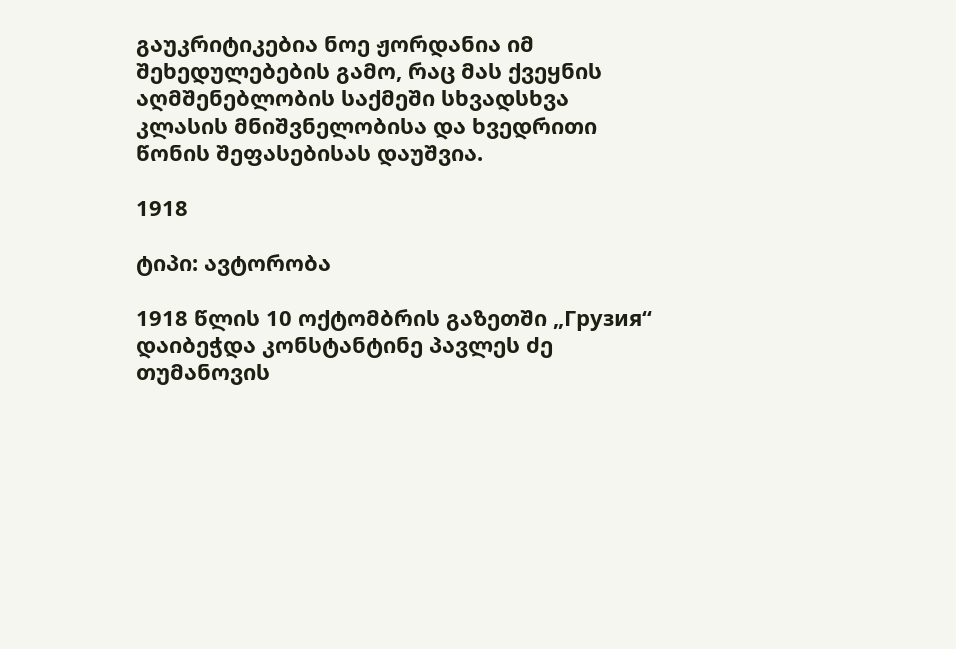გაუკრიტიკებია ნოე ჟორდანია იმ შეხედულებების გამო, რაც მას ქვეყნის აღმშენებლობის საქმეში სხვადსხვა კლასის მნიშვნელობისა და ხვედრითი წონის შეფასებისას დაუშვია.

1918

ტიპი: ავტორობა

1918 წლის 10 ოქტომბრის გაზეთში „Грузия“ დაიბეჭდა კონსტანტინე პავლეს ძე თუმანოვის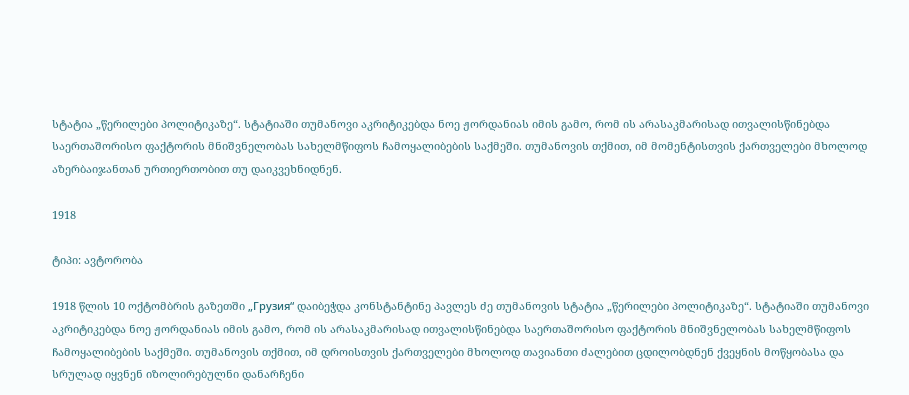სტატია „წერილები პოლიტიკაზე“. სტატიაში თუმანოვი აკრიტიკებდა ნოე ჟორდანიას იმის გამო, რომ ის არასაკმარისად ითვალისწინებდა საერთაშორისო ფაქტორის მნიშვნელობას სახელმწიფოს ჩამოყალიბების საქმეში. თუმანოვის თქმით, იმ მომენტისთვის ქართველები მხოლოდ აზერბაიჯანთან ურთიერთობით თუ დაიკვეხნიდნენ.

1918

ტიპი: ავტორობა

1918 წლის 10 ოქტომბრის გაზეთში „Грузия“ დაიბეჭდა კონსტანტინე პავლეს ძე თუმანოვის სტატია „წერილები პოლიტიკაზე“. სტატიაში თუმანოვი აკრიტიკებდა ნოე ჟორდანიას იმის გამო, რომ ის არასაკმარისად ითვალისწინებდა საერთაშორისო ფაქტორის მნიშვნელობას სახელმწიფოს ჩამოყალიბების საქმეში. თუმანოვის თქმით, იმ დროისთვის ქართველები მხოლოდ თავიანთი ძალებით ცდილობდნენ ქვეყნის მოწყობასა და სრულად იყვნენ იზოლირებულნი დანარჩენი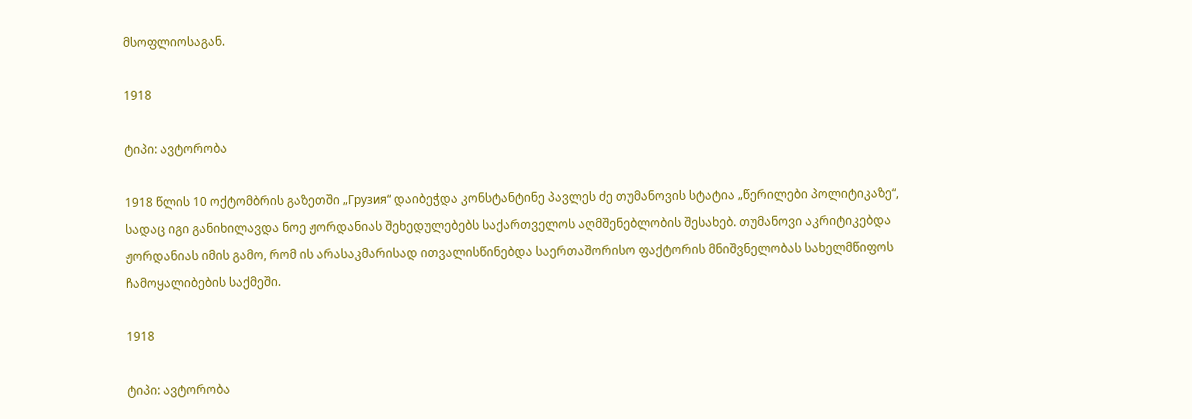მსოფლიოსაგან.

1918

ტიპი: ავტორობა

1918 წლის 10 ოქტომბრის გაზეთში „Грузия“ დაიბეჭდა კონსტანტინე პავლეს ძე თუმანოვის სტატია „წერილები პოლიტიკაზე“, სადაც იგი განიხილავდა ნოე ჟორდანიას შეხედულებებს საქართველოს აღმშენებლობის შესახებ. თუმანოვი აკრიტიკებდა ჟორდანიას იმის გამო, რომ ის არასაკმარისად ითვალისწინებდა საერთაშორისო ფაქტორის მნიშვნელობას სახელმწიფოს ჩამოყალიბების საქმეში.

1918

ტიპი: ავტორობა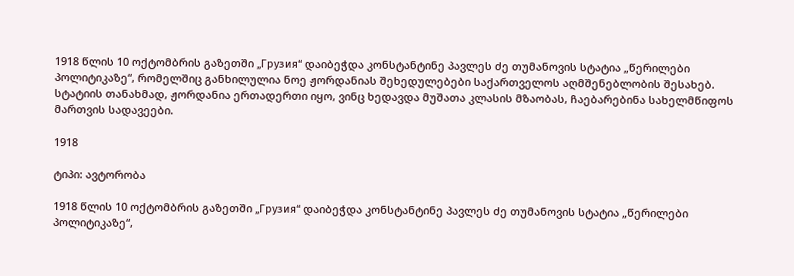1918 წლის 10 ოქტომბრის გაზეთში „Грузия“ დაიბეჭდა კონსტანტინე პავლეს ძე თუმანოვის სტატია „წერილები პოლიტიკაზე“, რომელშიც განხილულია ნოე ჟორდანიას შეხედულებები საქართველოს აღმშენებლობის შესახებ. სტატიის თანახმად, ჟორდანია ერთადერთი იყო, ვინც ხედავდა მუშათა კლასის მზაობას, ჩაებარებინა სახელმწიფოს მართვის სადავეები.

1918

ტიპი: ავტორობა

1918 წლის 10 ოქტომბრის გაზეთში „Грузия“ დაიბეჭდა კონსტანტინე პავლეს ძე თუმანოვის სტატია „წერილები პოლიტიკაზე“,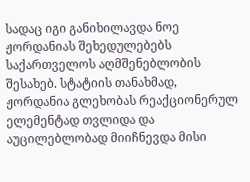სადაც იგი განიხილავდა ნოე ჟორდანიას შეხედულებებს საქართველოს აღმშენებლობის შესახებ. სტატიის თანახმად, ჟორდანია გლეხობას რეაქციონერულ ელემენტად თვლიდა და აუცილებლობად მიიჩნევდა მისი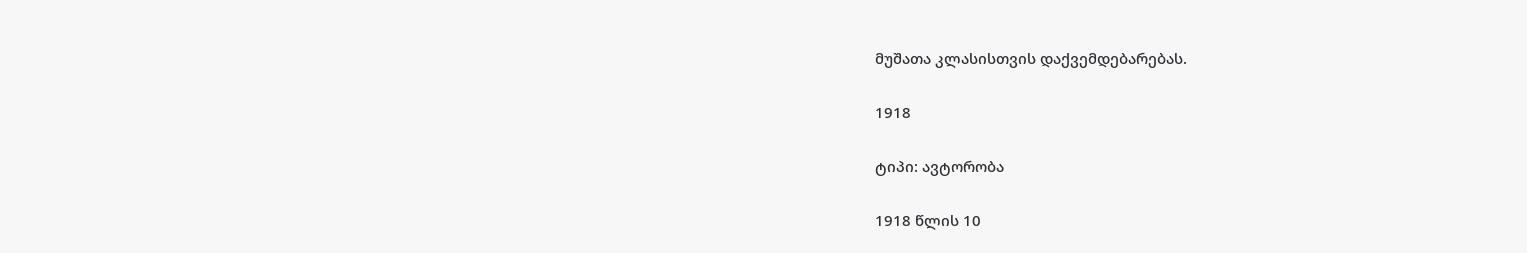მუშათა კლასისთვის დაქვემდებარებას.

1918

ტიპი: ავტორობა

1918 წლის 10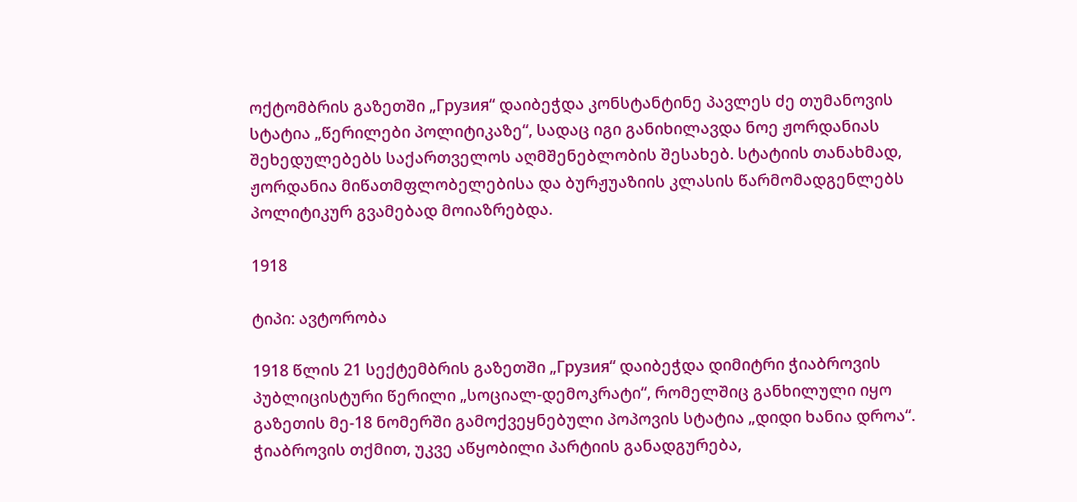ოქტომბრის გაზეთში „Грузия“ დაიბეჭდა კონსტანტინე პავლეს ძე თუმანოვის სტატია „წერილები პოლიტიკაზე“, სადაც იგი განიხილავდა ნოე ჟორდანიას შეხედულებებს საქართველოს აღმშენებლობის შესახებ. სტატიის თანახმად, ჟორდანია მიწათმფლობელებისა და ბურჟუაზიის კლასის წარმომადგენლებს პოლიტიკურ გვამებად მოიაზრებდა.

1918

ტიპი: ავტორობა

1918 წლის 21 სექტემბრის გაზეთში „Грузия“ დაიბეჭდა დიმიტრი ჭიაბროვის პუბლიცისტური წერილი „სოციალ-დემოკრატი“, რომელშიც განხილული იყო გაზეთის მე-18 ნომერში გამოქვეყნებული პოპოვის სტატია „დიდი ხანია დროა“. ჭიაბროვის თქმით, უკვე აწყობილი პარტიის განადგურება,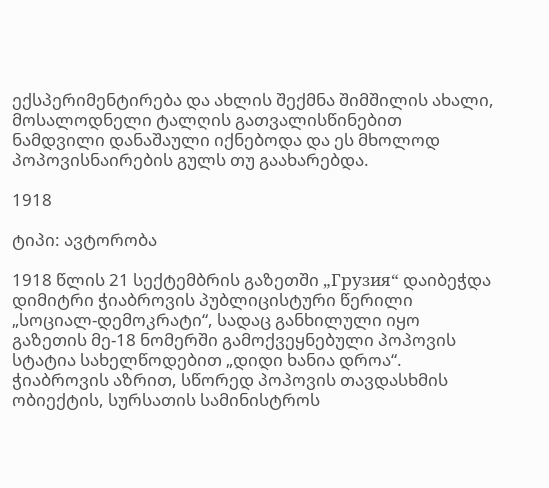ექსპერიმენტირება და ახლის შექმნა შიმშილის ახალი, მოსალოდნელი ტალღის გათვალისწინებით ნამდვილი დანაშაული იქნებოდა და ეს მხოლოდ პოპოვისნაირების გულს თუ გაახარებდა.

1918

ტიპი: ავტორობა

1918 წლის 21 სექტემბრის გაზეთში „Грузия“ დაიბეჭდა დიმიტრი ჭიაბროვის პუბლიცისტური წერილი „სოციალ-დემოკრატი“, სადაც განხილული იყო გაზეთის მე-18 ნომერში გამოქვეყნებული პოპოვის სტატია სახელწოდებით „დიდი ხანია დროა“. ჭიაბროვის აზრით, სწორედ პოპოვის თავდასხმის ობიექტის, სურსათის სამინისტროს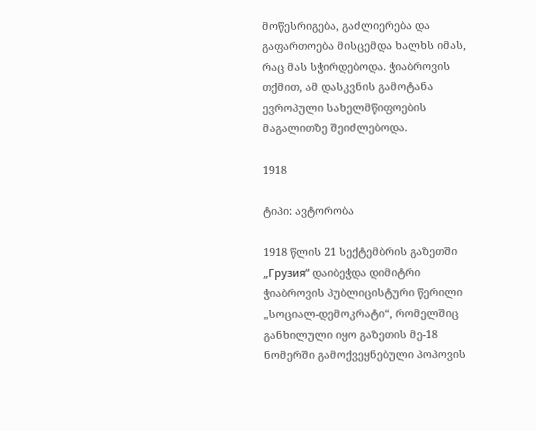მოწესრიგება, გაძლიერება და გაფართოება მისცემდა ხალხს იმას, რაც მას სჭირდებოდა. ჭიაბროვის თქმით, ამ დასკვნის გამოტანა ევროპული სახელმწიფოების მაგალითზე შეიძლებოდა.

1918

ტიპი: ავტორობა

1918 წლის 21 სექტემბრის გაზეთში „Грузия“ დაიბეჭდა დიმიტრი ჭიაბროვის პუბლიცისტური წერილი „სოციალ-დემოკრატი“, რომელშიც განხილული იყო გაზეთის მე-18 ნომერში გამოქვეყნებული პოპოვის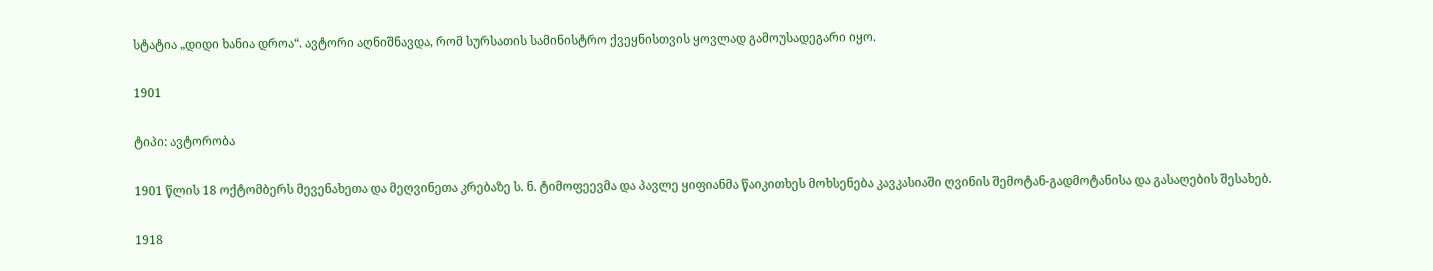სტატია „დიდი ხანია დროა“. ავტორი აღნიშნავდა, რომ სურსათის სამინისტრო ქვეყნისთვის ყოვლად გამოუსადეგარი იყო.

1901

ტიპი: ავტორობა

1901 წლის 18 ოქტომბერს მევენახეთა და მეღვინეთა კრებაზე ს. ნ. ტიმოფეევმა და პავლე ყიფიანმა წაიკითხეს მოხსენება კავკასიაში ღვინის შემოტან-გადმოტანისა და გასაღების შესახებ.

1918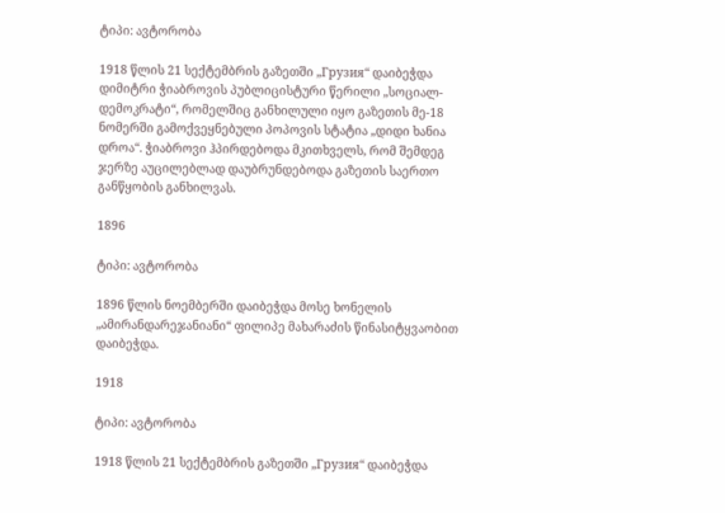ტიპი: ავტორობა

1918 წლის 21 სექტემბრის გაზეთში „Грузия“ დაიბეჭდა დიმიტრი ჭიაბროვის პუბლიცისტური წერილი „სოციალ-დემოკრატი“, რომელშიც განხილული იყო გაზეთის მე-18 ნომერში გამოქვეყნებული პოპოვის სტატია „დიდი ხანია დროა“. ჭიაბროვი ჰპირდებოდა მკითხველს, რომ შემდეგ ჯერზე აუცილებლად დაუბრუნდებოდა გაზეთის საერთო განწყობის განხილვას.

1896

ტიპი: ავტორობა

1896 წლის ნოემბერში დაიბეჭდა მოსე ხონელის „ამირანდარეჯანიანი“ ფილიპე მახარაძის წინასიტყვაობით დაიბეჭდა.

1918

ტიპი: ავტორობა

1918 წლის 21 სექტემბრის გაზეთში „Грузия“ დაიბეჭდა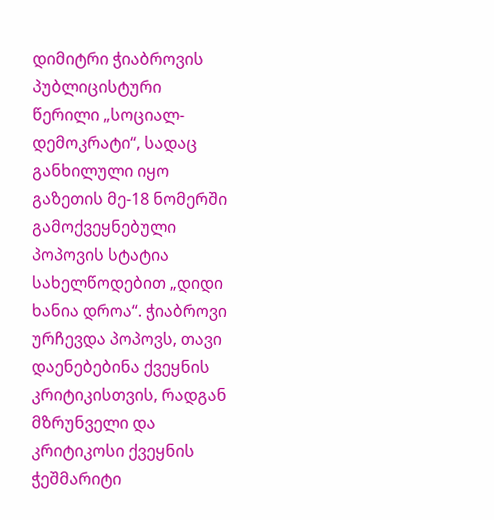დიმიტრი ჭიაბროვის პუბლიცისტური წერილი „სოციალ-დემოკრატი“, სადაც განხილული იყო გაზეთის მე-18 ნომერში გამოქვეყნებული პოპოვის სტატია სახელწოდებით „დიდი ხანია დროა“. ჭიაბროვი ურჩევდა პოპოვს, თავი დაენებებინა ქვეყნის კრიტიკისთვის, რადგან მზრუნველი და კრიტიკოსი ქვეყნის ჭეშმარიტი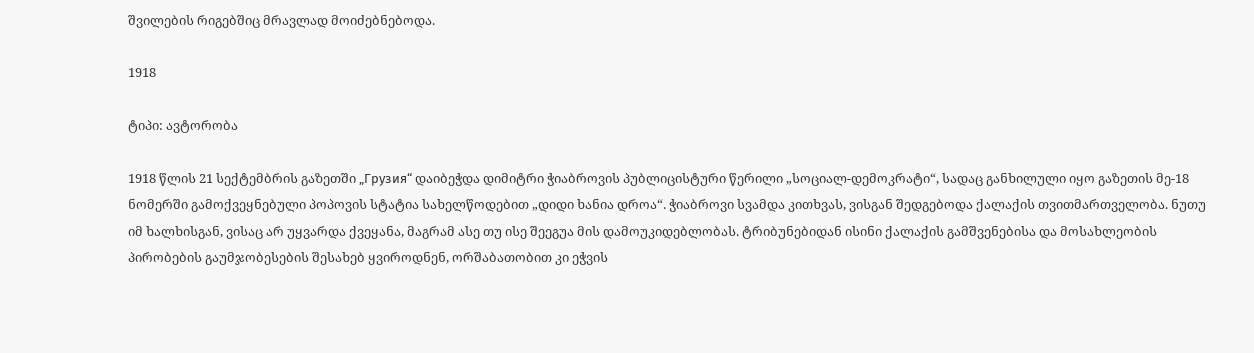შვილების რიგებშიც მრავლად მოიძებნებოდა.

1918

ტიპი: ავტორობა

1918 წლის 21 სექტემბრის გაზეთში „Грузия“ დაიბეჭდა დიმიტრი ჭიაბროვის პუბლიცისტური წერილი „სოციალ-დემოკრატი“, სადაც განხილული იყო გაზეთის მე-18 ნომერში გამოქვეყნებული პოპოვის სტატია სახელწოდებით „დიდი ხანია დროა“. ჭიაბროვი სვამდა კითხვას, ვისგან შედგებოდა ქალაქის თვითმართველობა. ნუთუ იმ ხალხისგან, ვისაც არ უყვარდა ქვეყანა, მაგრამ ასე თუ ისე შეეგუა მის დამოუკიდებლობას. ტრიბუნებიდან ისინი ქალაქის გამშვენებისა და მოსახლეობის პირობების გაუმჯობესების შესახებ ყვიროდნენ, ორშაბათობით კი ეჭვის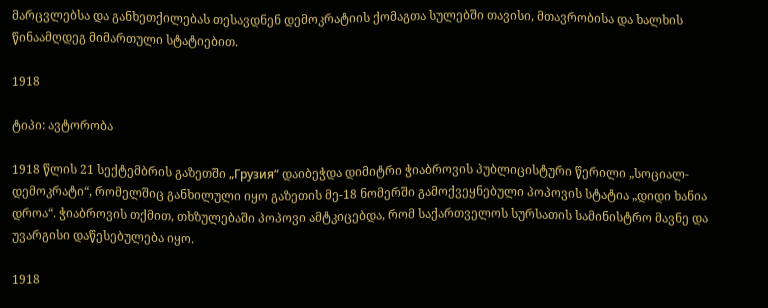მარცვლებსა და განხეთქილებას თესავდნენ დემოკრატიის ქომაგთა სულებში თავისი, მთავრობისა და ხალხის წინაამღდეგ მიმართული სტატიებით.

1918

ტიპი: ავტორობა

1918 წლის 21 სექტემბრის გაზეთში „Грузия“ დაიბეჭდა დიმიტრი ჭიაბროვის პუბლიცისტური წერილი „სოციალ-დემოკრატი“, რომელშიც განხილული იყო გაზეთის მე-18 ნომერში გამოქვეყნებული პოპოვის სტატია „დიდი ხანია დროა“. ჭიაბროვის თქმით, თხზულებაში პოპოვი ამტკიცებდა, რომ საქართველოს სურსათის სამინისტრო მავნე და უვარგისი დაწესებულება იყო.

1918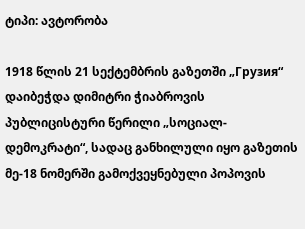ტიპი: ავტორობა

1918 წლის 21 სექტემბრის გაზეთში „Грузия“ დაიბეჭდა დიმიტრი ჭიაბროვის პუბლიცისტური წერილი „სოციალ-დემოკრატი“, სადაც განხილული იყო გაზეთის მე-18 ნომერში გამოქვეყნებული პოპოვის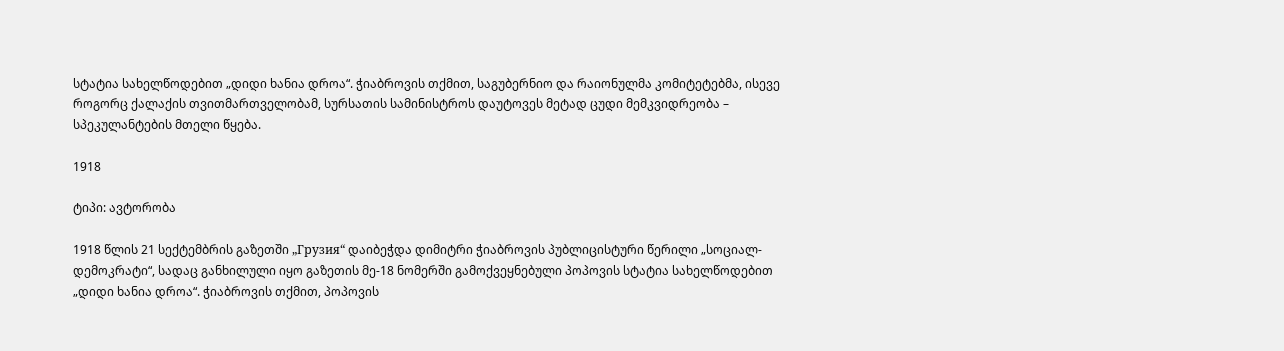სტატია სახელწოდებით „დიდი ხანია დროა“. ჭიაბროვის თქმით, საგუბერნიო და რაიონულმა კომიტეტებმა, ისევე როგორც ქალაქის თვითმართველობამ, სურსათის სამინისტროს დაუტოვეს მეტად ცუდი მემკვიდრეობა – სპეკულანტების მთელი წყება.

1918

ტიპი: ავტორობა

1918 წლის 21 სექტემბრის გაზეთში „Грузия“ დაიბეჭდა დიმიტრი ჭიაბროვის პუბლიცისტური წერილი „სოციალ-დემოკრატი“, სადაც განხილული იყო გაზეთის მე-18 ნომერში გამოქვეყნებული პოპოვის სტატია სახელწოდებით „დიდი ხანია დროა“. ჭიაბროვის თქმით, პოპოვის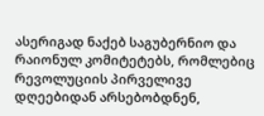ასერიგად ნაქებ საგუბერნიო და რაიონულ კომიტეტებს, რომლებიც რევოლუციის პირველივე დღეებიდან არსებობდნენ,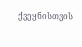ქვეყნისთვის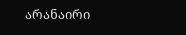არანაირი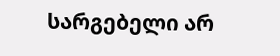სარგებელი არ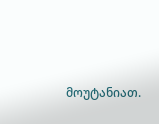მოუტანიათ.